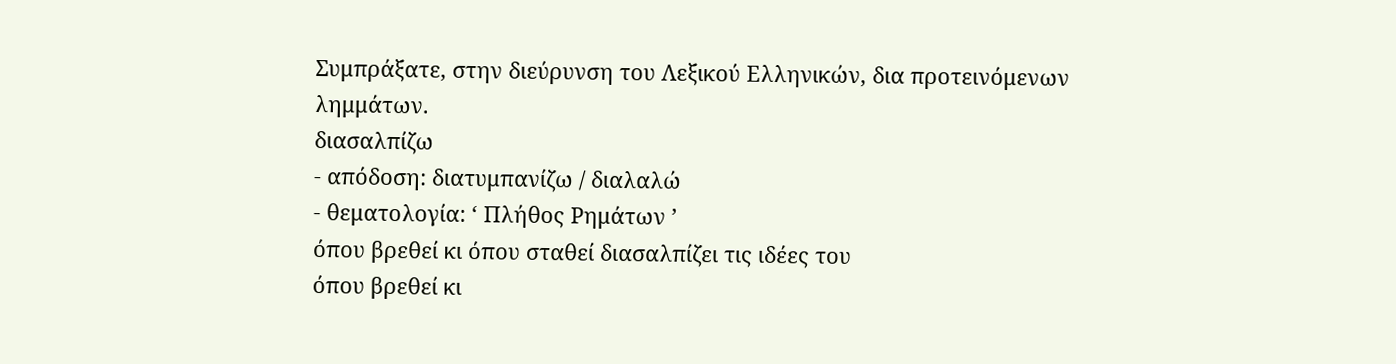Συμπράξατε, στην διεύρυνση του Λεξικού Ελληνικών, δια προτεινόμενων λημμάτων.
διασαλπίζω
- απόδοση: διατυμπανίζω / διαλαλώ
- θεματολογία: ‘ Πλήθος Ρημάτων ’
όπου βρεθεί κι όπου σταθεί διασαλπίζει τις ιδέες του
όπου βρεθεί κι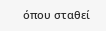όπου σταθεί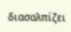διασαλπίζει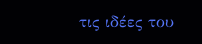τις ιδέες του